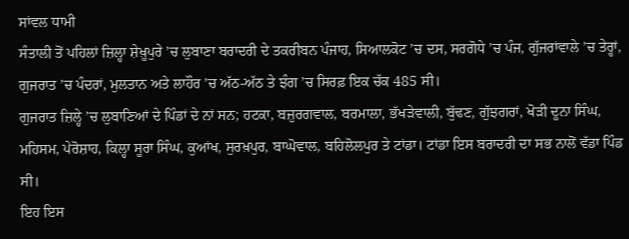ਸਾਂਵਲ ਧਾਮੀ
ਸੰਤਾਲੀ ਤੋਂ ਪਹਿਲਾਂ ਜ਼ਿਲ੍ਹਾ ਸ਼ੇਖ਼ੂਪੁਰੇ ’ਚ ਲੁਬਾਣਾ ਬਰਾਦਰੀ ਦੇ ਤਕਰੀਬਨ ਪੰਜਾਹ, ਸਿਆਲਕੋਟ ’ਚ ਦਸ, ਸਰਗੋਧੇ ’ਚ ਪੰਜ, ਗੁੱਜਰਾਂਵਾਲੇ ’ਚ ਤੇਰ੍ਹਾਂ, ਗੁਜਰਾਤ ’ਚ ਪੰਦਰਾਂ, ਮੁਲਤਾਨ ਅਤੇ ਲਾਹੌਰ ’ਚ ਅੱਠ-ਅੱਠ ਤੇ ਝੰਗ ’ਚ ਸਿਰਫ਼ ਇਕ ਚੱਕ 485 ਸੀ।
ਗੁਜਰਾਤ ਜ਼ਿਲ੍ਹੇ ’ਚ ਲੁਬਾਣਿਆਂ ਦੇ ਪਿੰਡਾਂ ਦੇ ਨਾਂ ਸਨ; ਹਟਕਾ, ਬਜ਼ੁਰਗਵਾਲ, ਬਰਮਾਲਾ, ਭੱਖੜੇਵਾਲੀ, ਬੁੱਢਣ, ਗੁੱਝਗਰਾਂ, ਖੋੜੀ ਦੂਨਾ ਸਿੰਘ, ਮਹਿਸਮ, ਪੇਰੋਸ਼ਾਹ, ਕਿਲ੍ਹਾ ਸੂਰਾ ਸਿੰਘ, ਕੁਆਂਖ, ਸੁਰਖ਼ਪੁਰ, ਬਾਘੋਵਾਲ, ਬਹਿਲੋਲਪੁਰ ਤੇ ਟਾਂਡਾ। ਟਾਂਡਾ ਇਸ ਬਰਾਦਰੀ ਦਾ ਸਭ ਨਾਲੋਂ ਵੱਡਾ ਪਿੰਡ ਸੀ।
ਇਹ ਇਸ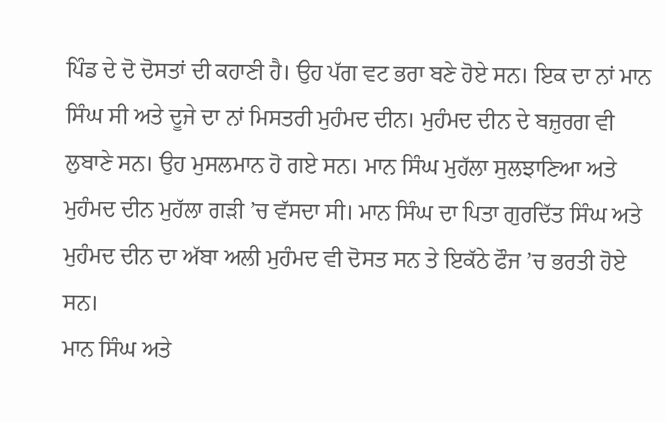ਪਿੰਡ ਦੇ ਦੋ ਦੋਸਤਾਂ ਦੀ ਕਹਾਣੀ ਹੈ। ਉਹ ਪੱਗ ਵਟ ਭਰਾ ਬਣੇ ਹੋਏ ਸਨ। ਇਕ ਦਾ ਨਾਂ ਮਾਨ ਸਿੰਘ ਸੀ ਅਤੇ ਦੂਜੇ ਦਾ ਨਾਂ ਮਿਸਤਰੀ ਮੁਹੰਮਦ ਦੀਨ। ਮੁਹੰਮਦ ਦੀਨ ਦੇ ਬਜ਼ੁਰਗ ਵੀ ਲੁਬਾਣੇ ਸਨ। ਉਹ ਮੁਸਲਮਾਨ ਹੋ ਗਏ ਸਨ। ਮਾਨ ਸਿੰਘ ਮੁਹੱਲਾ ਸੁਲਝਾਣਿਆ ਅਤੇ ਮੁਹੰਮਦ ਦੀਨ ਮੁਹੱਲਾ ਗੜੀ ’ਚ ਵੱਸਦਾ ਸੀ। ਮਾਨ ਸਿੰਘ ਦਾ ਪਿਤਾ ਗੁਰਦਿੱਤ ਸਿੰਘ ਅਤੇ ਮੁਹੰਮਦ ਦੀਨ ਦਾ ਅੱਬਾ ਅਲੀ ਮੁਹੰਮਦ ਵੀ ਦੋਸਤ ਸਨ ਤੇ ਇਕੱਠੇ ਫੌਜ ’ਚ ਭਰਤੀ ਹੋਏ ਸਨ।
ਮਾਨ ਸਿੰਘ ਅਤੇ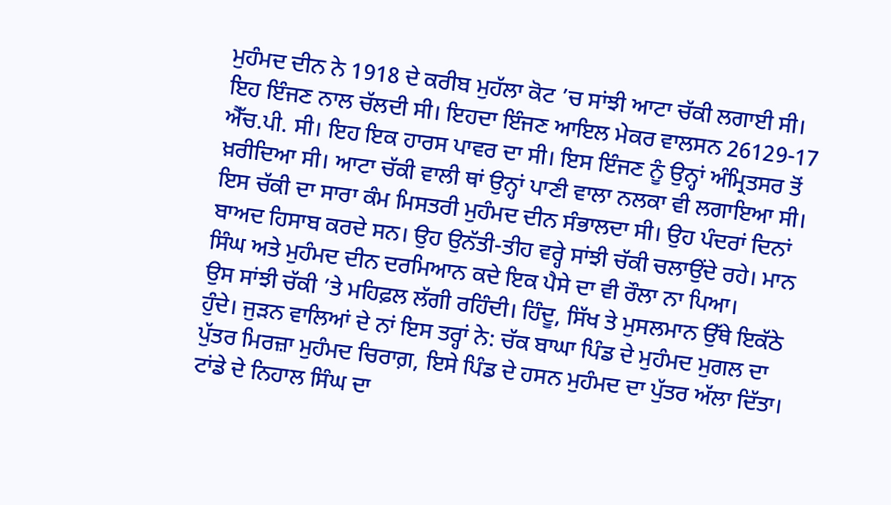ਮੁਹੰਮਦ ਦੀਨ ਨੇ 1918 ਦੇ ਕਰੀਬ ਮੁਹੱਲਾ ਕੋਟ ’ਚ ਸਾਂਝੀ ਆਟਾ ਚੱਕੀ ਲਗਾਈ ਸੀ। ਇਹ ਇੰਜਣ ਨਾਲ ਚੱਲਦੀ ਸੀ। ਇਹਦਾ ਇੰਜਣ ਆਇਲ ਮੇਕਰ ਵਾਲਸਨ 26129-17 ਐੱਚ.ਪੀ. ਸੀ। ਇਹ ਇਕ ਹਾਰਸ ਪਾਵਰ ਦਾ ਸੀ। ਇਸ ਇੰਜਣ ਨੂੰ ਉਨ੍ਹਾਂ ਅੰਮ੍ਰਿਤਸਰ ਤੋਂ ਖ਼ਰੀਦਿਆ ਸੀ। ਆਟਾ ਚੱਕੀ ਵਾਲੀ ਥਾਂ ਉਨ੍ਹਾਂ ਪਾਣੀ ਵਾਲਾ ਨਲਕਾ ਵੀ ਲਗਾਇਆ ਸੀ। ਇਸ ਚੱਕੀ ਦਾ ਸਾਰਾ ਕੰਮ ਮਿਸਤਰੀ ਮੁਹੰਮਦ ਦੀਨ ਸੰਭਾਲਦਾ ਸੀ। ਉਹ ਪੰਦਰਾਂ ਦਿਨਾਂ ਬਾਅਦ ਹਿਸਾਬ ਕਰਦੇ ਸਨ। ਉਹ ਉਨੱਤੀ-ਤੀਹ ਵਰ੍ਹੇ ਸਾਂਝੀ ਚੱਕੀ ਚਲਾਉਂਦੇ ਰਹੇ। ਮਾਨ ਸਿੰਘ ਅਤੇ ਮੁਹੰਮਦ ਦੀਨ ਦਰਮਿਆਨ ਕਦੇ ਇਕ ਪੈਸੇ ਦਾ ਵੀ ਰੌਲਾ ਨਾ ਪਿਆ।
ਉਸ ਸਾਂਝੀ ਚੱਕੀ ’ਤੇ ਮਹਿਫ਼ਲ ਲੱਗੀ ਰਹਿੰਦੀ। ਹਿੰਦੂ, ਸਿੱਖ ਤੇ ਮੁਸਲਮਾਨ ਉੱਥੇ ਇਕੱਠੇ ਹੁੰਦੇ। ਜੁੜਨ ਵਾਲਿਆਂ ਦੇ ਨਾਂ ਇਸ ਤਰ੍ਹਾਂ ਨੇ: ਚੱਕ ਬਾਘਾ ਪਿੰਡ ਦੇ ਮੁਹੰਮਦ ਮੁਗਲ ਦਾ ਪੁੱਤਰ ਮਿਰਜ਼ਾ ਮੁਹੰਮਦ ਚਿਰਾਗ਼, ਇਸੇ ਪਿੰਡ ਦੇ ਹਸਨ ਮੁਹੰਮਦ ਦਾ ਪੁੱਤਰ ਅੱਲਾ ਦਿੱਤਾ। ਟਾਂਡੇ ਦੇ ਨਿਹਾਲ ਸਿੰਘ ਦਾ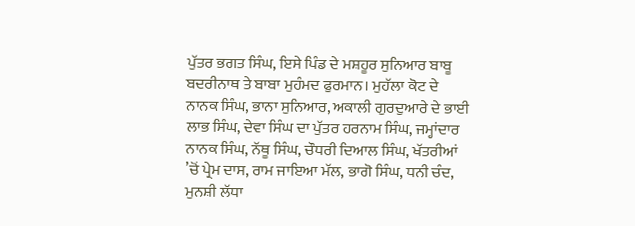ਪੁੱਤਰ ਭਗਤ ਸਿੰਘ, ਇਸੇ ਪਿੰਡ ਦੇ ਮਸ਼ਹੂਰ ਸੁਨਿਆਰ ਬਾਬੂ ਬਦਰੀਨਾਥ ਤੇ ਬਾਬਾ ਮੁਹੰਮਦ ਫੁਰਮਾਨ। ਮੁਹੱਲਾ ਕੋਟ ਦੇ ਨਾਨਕ ਸਿੰਘ, ਭਾਨਾ ਸੁਨਿਆਰ, ਅਕਾਲੀ ਗੁਰਦੁਆਰੇ ਦੇ ਭਾਈ ਲਾਭ ਸਿੰਘ, ਦੇਵਾ ਸਿੰਘ ਦਾ ਪੁੱਤਰ ਹਰਨਾਮ ਸਿੰਘ, ਜਮ੍ਹਾਂਦਾਰ ਨਾਨਕ ਸਿੰਘ, ਨੱਥੂ ਸਿੰਘ, ਚੌਧਰੀ ਦਿਆਲ ਸਿੰਘ, ਖੱਤਰੀਆਂ ’ਚੋਂ ਪ੍ਰੇਮ ਦਾਸ, ਰਾਮ ਜਾਇਆ ਮੱਲ, ਭਾਗੋ ਸਿੰਘ, ਧਨੀ ਚੰਦ, ਮੁਨਸ਼ੀ ਲੱਧਾ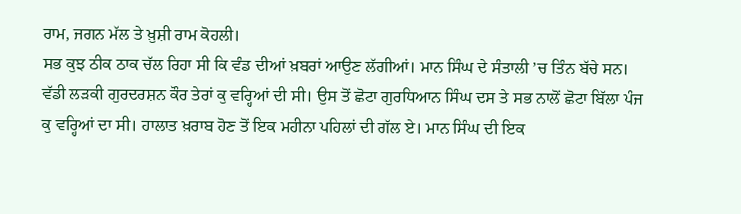ਰਾਮ, ਜਗਨ ਮੱਲ ਤੇ ਖ਼ੁਸ਼ੀ ਰਾਮ ਕੋਹਲੀ।
ਸਭ ਕੁਝ ਠੀਕ ਠਾਕ ਚੱਲ ਰਿਹਾ ਸੀ ਕਿ ਵੰਡ ਦੀਆਂ ਖ਼ਬਰਾਂ ਆਉਣ ਲੱਗੀਆਂ। ਮਾਨ ਸਿੰਘ ਦੇ ਸੰਤਾਲੀ ’ਚ ਤਿੰਨ ਬੱਚੇ ਸਨ। ਵੱਡੀ ਲੜਕੀ ਗੁਰਦਰਸ਼ਨ ਕੌਰ ਤੇਰਾਂ ਕੁ ਵਰ੍ਹਿਆਂ ਦੀ ਸੀ। ਉਸ ਤੋਂ ਛੋਟਾ ਗੁਰਧਿਆਨ ਸਿੰਘ ਦਸ ਤੇ ਸਭ ਨਾਲੋਂ ਛੋਟਾ ਬਿੱਲਾ ਪੰਜ ਕੁ ਵਰ੍ਹਿਆਂ ਦਾ ਸੀ। ਹਾਲਾਤ ਖ਼ਰਾਬ ਹੋਣ ਤੋਂ ਇਕ ਮਹੀਨਾ ਪਹਿਲਾਂ ਦੀ ਗੱਲ ਏ। ਮਾਨ ਸਿੰਘ ਦੀ ਇਕ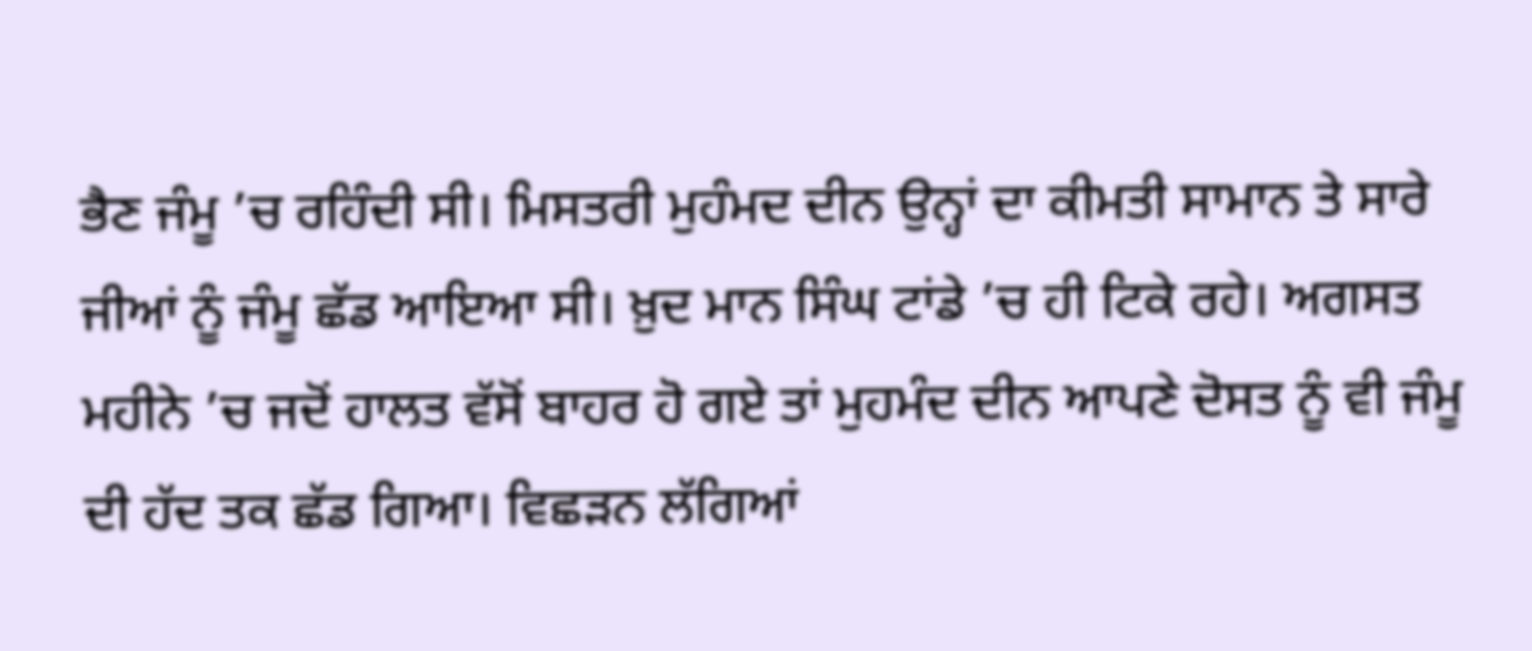ਭੈਣ ਜੰਮੂ ’ਚ ਰਹਿੰਦੀ ਸੀ। ਮਿਸਤਰੀ ਮੁਹੰਮਦ ਦੀਨ ਉਨ੍ਹਾਂ ਦਾ ਕੀਮਤੀ ਸਾਮਾਨ ਤੇ ਸਾਰੇ ਜੀਆਂ ਨੂੰ ਜੰਮੂ ਛੱਡ ਆਇਆ ਸੀ। ਖ਼ੁਦ ਮਾਨ ਸਿੰਘ ਟਾਂਡੇ ’ਚ ਹੀ ਟਿਕੇ ਰਹੇ। ਅਗਸਤ ਮਹੀਨੇ ’ਚ ਜਦੋਂ ਹਾਲਤ ਵੱਸੋਂ ਬਾਹਰ ਹੋ ਗਏ ਤਾਂ ਮੁਹਮੰਦ ਦੀਨ ਆਪਣੇ ਦੋਸਤ ਨੂੰ ਵੀ ਜੰਮੂ ਦੀ ਹੱਦ ਤਕ ਛੱਡ ਗਿਆ। ਵਿਛੜਨ ਲੱਗਿਆਂ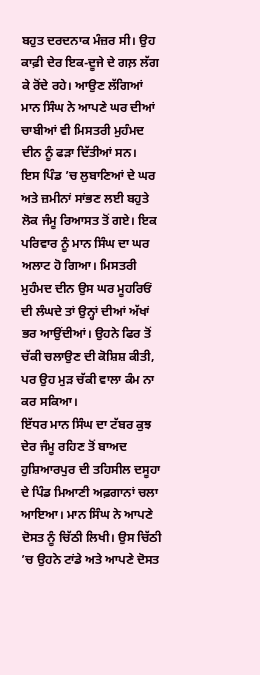ਬਹੁਤ ਦਰਦਨਾਕ ਮੰਜ਼ਰ ਸੀ। ਉਹ ਕਾਫ਼ੀ ਦੇਰ ਇਕ-ਦੂਜੇ ਦੇ ਗਲ਼ ਲੱਗ ਕੇ ਰੋਂਦੇ ਰਹੇ। ਆਉਣ ਲੱਗਿਆਂ ਮਾਨ ਸਿੰਘ ਨੇ ਆਪਣੇ ਘਰ ਦੀਆਂ ਚਾਬੀਆਂ ਵੀ ਮਿਸਤਰੀ ਮੁਹੰਮਦ ਦੀਨ ਨੂੰ ਫੜਾ ਦਿੱਤੀਆਂ ਸਨ।
ਇਸ ਪਿੰਡ ’ਚ ਲੁਬਾਣਿਆਂ ਦੇ ਘਰ ਅਤੇ ਜ਼ਮੀਨਾਂ ਸਾਂਭਣ ਲਈ ਬਹੁਤੇ ਲੋਕ ਜੰਮੂ ਰਿਆਸਤ ਤੋਂ ਗਏ। ਇਕ ਪਰਿਵਾਰ ਨੂੰ ਮਾਨ ਸਿੰਘ ਦਾ ਘਰ ਅਲਾਟ ਹੋ ਗਿਆ। ਮਿਸਤਰੀ ਮੁਹੰਮਦ ਦੀਨ ਉਸ ਘਰ ਮੂਹਰਿਓਂ ਦੀ ਲੰਘਦੇ ਤਾਂ ਉਨ੍ਹਾਂ ਦੀਆਂ ਅੱਖਾਂ ਭਰ ਆਉਂਦੀਆਂ। ਉਹਨੇ ਫਿਰ ਤੋਂ ਚੱਕੀ ਚਲਾਉਣ ਦੀ ਕੋਸ਼ਿਸ਼ ਕੀਤੀ, ਪਰ ਉਹ ਮੁੜ ਚੱਕੀ ਵਾਲਾ ਕੰਮ ਨਾ ਕਰ ਸਕਿਆ।
ਇੱਧਰ ਮਾਨ ਸਿੰਘ ਦਾ ਟੱਬਰ ਕੁਝ ਦੇਰ ਜੰਮੂ ਰਹਿਣ ਤੋਂ ਬਾਅਦ ਹੁਸ਼ਿਆਰਪੁਰ ਦੀ ਤਹਿਸੀਲ ਦਸੂਹਾ ਦੇ ਪਿੰਡ ਮਿਆਣੀ ਅਫ਼ਗਾਨਾਂ ਚਲਾ ਆਇਆ। ਮਾਨ ਸਿੰਘ ਨੇ ਆਪਣੇ ਦੋਸਤ ਨੂੰ ਚਿੱਠੀ ਲਿਖੀ। ਉਸ ਚਿੱਠੀ ’ਚ ਉਹਨੇ ਟਾਂਡੇ ਅਤੇ ਆਪਣੇ ਦੋਸਤ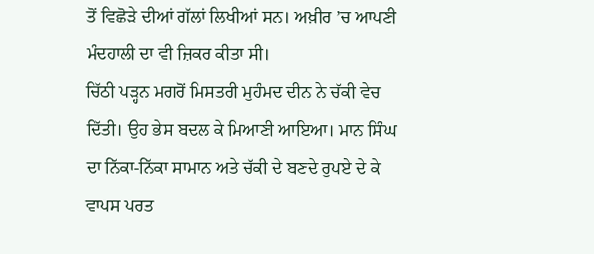ਤੋਂ ਵਿਛੋੜੇ ਦੀਆਂ ਗੱਲਾਂ ਲਿਖੀਆਂ ਸਨ। ਅਖ਼ੀਰ ’ਚ ਆਪਣੀ ਮੰਦਹਾਲੀ ਦਾ ਵੀ ਜ਼ਿਕਰ ਕੀਤਾ ਸੀ।
ਚਿੱਠੀ ਪੜ੍ਹਨ ਮਗਰੋਂ ਮਿਸਤਰੀ ਮੁਹੰਮਦ ਦੀਨ ਨੇ ਚੱਕੀ ਵੇਚ ਦਿੱਤੀ। ਉਹ ਭੇਸ ਬਦਲ ਕੇ ਮਿਆਣੀ ਆਇਆ। ਮਾਨ ਸਿੰਘ ਦਾ ਨਿੱਕਾ-ਨਿੱਕਾ ਸਾਮਾਨ ਅਤੇ ਚੱਕੀ ਦੇ ਬਣਦੇ ਰੁਪਏ ਦੇ ਕੇ ਵਾਪਸ ਪਰਤ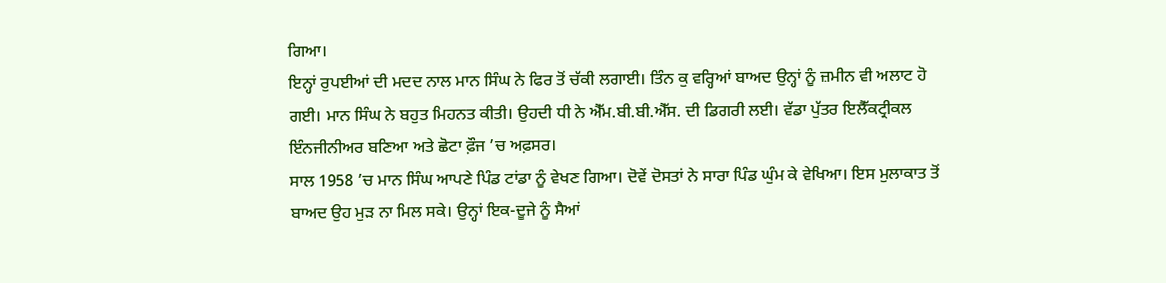ਗਿਆ।
ਇਨ੍ਹਾਂ ਰੁਪਈਆਂ ਦੀ ਮਦਦ ਨਾਲ ਮਾਨ ਸਿੰਘ ਨੇ ਫਿਰ ਤੋਂ ਚੱਕੀ ਲਗਾਈ। ਤਿੰਨ ਕੁ ਵਰ੍ਹਿਆਂ ਬਾਅਦ ਉਨ੍ਹਾਂ ਨੂੰ ਜ਼ਮੀਨ ਵੀ ਅਲਾਟ ਹੋ ਗਈ। ਮਾਨ ਸਿੰਘ ਨੇ ਬਹੁਤ ਮਿਹਨਤ ਕੀਤੀ। ਉਹਦੀ ਧੀ ਨੇ ਐੱਮ.ਬੀ.ਬੀ.ਐੱਸ. ਦੀ ਡਿਗਰੀ ਲਈ। ਵੱਡਾ ਪੁੱਤਰ ਇਲੈੱਕਟ੍ਰੀਕਲ ਇੰਨਜੀਨੀਅਰ ਬਣਿਆ ਅਤੇ ਛੋਟਾ ਫ਼ੌਜ ’ਚ ਅਫ਼ਸਰ।
ਸਾਲ 1958 ’ਚ ਮਾਨ ਸਿੰਘ ਆਪਣੇ ਪਿੰਡ ਟਾਂਡਾ ਨੂੰ ਵੇਖਣ ਗਿਆ। ਦੋਵੇਂ ਦੋਸਤਾਂ ਨੇ ਸਾਰਾ ਪਿੰਡ ਘੁੰਮ ਕੇ ਵੇਖਿਆ। ਇਸ ਮੁਲਾਕਾਤ ਤੋਂ ਬਾਅਦ ਉਹ ਮੁੜ ਨਾ ਮਿਲ ਸਕੇ। ਉਨ੍ਹਾਂ ਇਕ-ਦੂਜੇ ਨੂੰ ਸੈਆਂ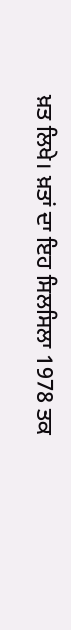ਖ਼ਤ ਲਿਖੇ। ਖ਼ਤਾਂ ਦਾ ਇਹ ਸਿਲਸਿਲਾ 1978 ਤਕ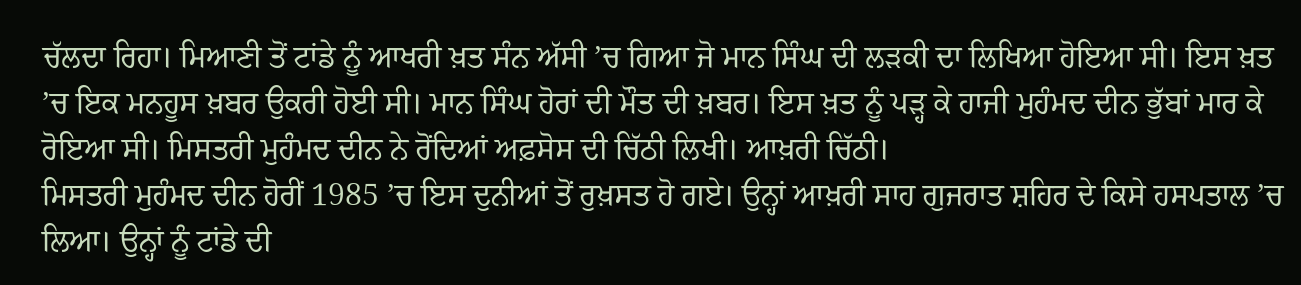ਚੱਲਦਾ ਰਿਹਾ। ਮਿਆਣੀ ਤੋਂ ਟਾਂਡੇ ਨੂੰ ਆਖਰੀ ਖ਼ਤ ਸੰਨ ਅੱਸੀ ’ਚ ਗਿਆ ਜੋ ਮਾਨ ਸਿੰਘ ਦੀ ਲੜਕੀ ਦਾ ਲਿਖਿਆ ਹੋਇਆ ਸੀ। ਇਸ ਖ਼ਤ ’ਚ ਇਕ ਮਨਹੂਸ ਖ਼ਬਰ ਉਕਰੀ ਹੋਈ ਸੀ। ਮਾਨ ਸਿੰਘ ਹੋਰਾਂ ਦੀ ਮੌਤ ਦੀ ਖ਼ਬਰ। ਇਸ ਖ਼ਤ ਨੂੰ ਪੜ੍ਹ ਕੇ ਹਾਜੀ ਮੁਹੰਮਦ ਦੀਨ ਭੁੱਬਾਂ ਮਾਰ ਕੇ ਰੋਇਆ ਸੀ। ਮਿਸਤਰੀ ਮੁਹੰਮਦ ਦੀਨ ਨੇ ਰੋਂਦਿਆਂ ਅਫ਼ਸੋਸ ਦੀ ਚਿੱਠੀ ਲਿਖੀ। ਆਖ਼ਰੀ ਚਿੱਠੀ।
ਮਿਸਤਰੀ ਮੁਹੰਮਦ ਦੀਨ ਹੋਰੀਂ 1985 ’ਚ ਇਸ ਦੁਨੀਆਂ ਤੋਂ ਰੁਖ਼ਸਤ ਹੋ ਗਏ। ਉਨ੍ਹਾਂ ਆਖ਼ਰੀ ਸਾਹ ਗੁਜਰਾਤ ਸ਼ਹਿਰ ਦੇ ਕਿਸੇ ਹਸਪਤਾਲ ’ਚ ਲਿਆ। ਉਨ੍ਹਾਂ ਨੂੰ ਟਾਂਡੇ ਦੀ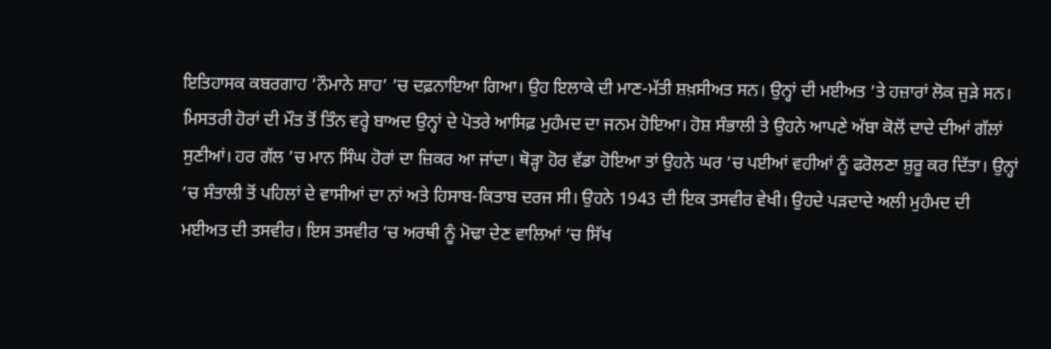ਇਤਿਹਾਸਕ ਕਬਰਗਾਹ ‘ਨੌਮਾਨੇ ਸ਼ਾਹ’ ’ਚ ਦਫ਼ਨਾਇਆ ਗਿਆ। ਉਹ ਇਲਾਕੇ ਦੀ ਮਾਣ-ਮੱਤੀ ਸ਼ਖ਼ਸੀਅਤ ਸਨ। ਉਨ੍ਹਾਂ ਦੀ ਮਈਅਤ ’ਤੇ ਹਜ਼ਾਰਾਂ ਲੋਕ ਜੁੜੇ ਸਨ।
ਮਿਸਤਰੀ ਹੋਰਾਂ ਦੀ ਮੌਤ ਤੋਂ ਤਿੰਨ ਵਰ੍ਹੇ ਬਾਅਦ ਉਨ੍ਹਾਂ ਦੇ ਪੋਤਰੇ ਆਸਿਫ਼ ਮੁਹੰਮਦ ਦਾ ਜਨਮ ਹੋਇਆ। ਹੋਸ਼ ਸੰਭਾਲੀ ਤੇ ਉਹਨੇ ਆਪਣੇ ਅੱਬਾ ਕੋਲੋਂ ਦਾਦੇ ਦੀਆਂ ਗੱਲਾਂ ਸੁਣੀਆਂ। ਹਰ ਗੱਲ ’ਚ ਮਾਨ ਸਿੰਘ ਹੋਰਾਂ ਦਾ ਜ਼ਿਕਰ ਆ ਜਾਂਦਾ। ਥੋੜ੍ਹਾ ਹੋਰ ਵੱਡਾ ਹੋਇਆ ਤਾਂ ਉਹਨੇ ਘਰ ’ਚ ਪਈਆਂ ਵਹੀਆਂ ਨੂੰ ਫਰੋਲਣਾ ਸ਼ੁਰੂ ਕਰ ਦਿੱਤਾ। ਉਨ੍ਹਾਂ ’ਚ ਸੰਤਾਲੀ ਤੋਂ ਪਹਿਲਾਂ ਦੇ ਵਾਸੀਆਂ ਦਾ ਨਾਂ ਅਤੇ ਹਿਸਾਬ-ਕਿਤਾਬ ਦਰਜ ਸੀ। ਉਹਨੇ 1943 ਦੀ ਇਕ ਤਸਵੀਰ ਵੇਖੀ। ਉਹਦੇ ਪੜਦਾਦੇ ਅਲੀ ਮੁਹੰਮਦ ਦੀ ਮਈਅਤ ਦੀ ਤਸਵੀਰ। ਇਸ ਤਸਵੀਰ ’ਚ ਅਰਥੀ ਨੂੰ ਮੋਢਾ ਦੇਣ ਵਾਲਿਆਂ ’ਚ ਸਿੱਖ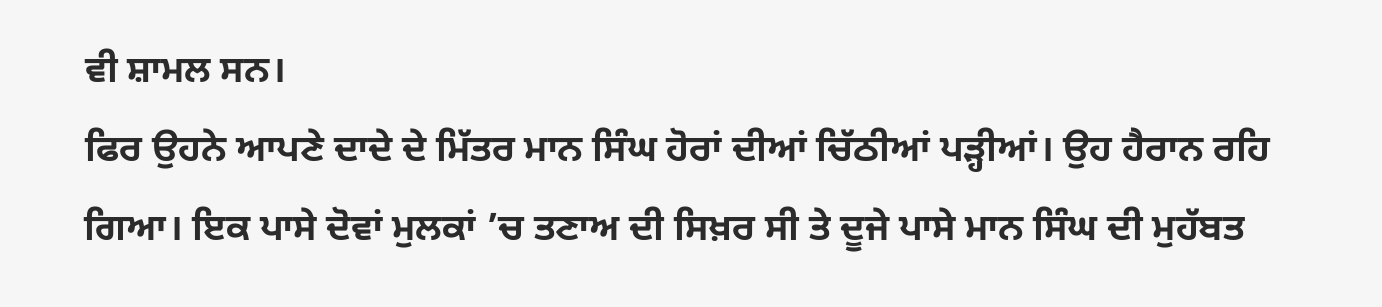ਵੀ ਸ਼ਾਮਲ ਸਨ।
ਫਿਰ ਉਹਨੇ ਆਪਣੇ ਦਾਦੇ ਦੇ ਮਿੱਤਰ ਮਾਨ ਸਿੰਘ ਹੋਰਾਂ ਦੀਆਂ ਚਿੱਠੀਆਂ ਪੜ੍ਹੀਆਂ। ਉਹ ਹੈਰਾਨ ਰਹਿ ਗਿਆ। ਇਕ ਪਾਸੇ ਦੋਵਾਂ ਮੁਲਕਾਂ ’ਚ ਤਣਾਅ ਦੀ ਸਿਖ਼ਰ ਸੀ ਤੇ ਦੂਜੇ ਪਾਸੇ ਮਾਨ ਸਿੰਘ ਦੀ ਮੁਹੱਬਤ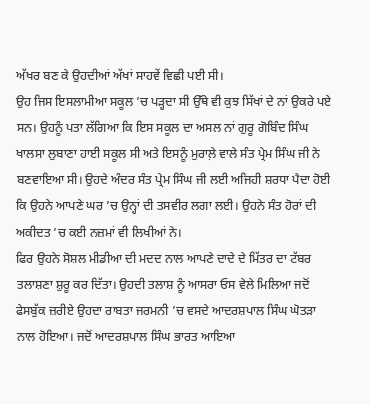ਅੱਖਰ ਬਣ ਕੇ ਉਹਦੀਆਂ ਅੱਖਾਂ ਸਾਹਵੇਂ ਵਿਛੀ ਪਈ ਸੀ।
ਉਹ ਜਿਸ ਇਸਲਾਮੀਆ ਸਕੂਲ ’ਚ ਪੜ੍ਹਦਾ ਸੀ ਉੱਥੇ ਵੀ ਕੁਝ ਸਿੱਖਾਂ ਦੇ ਨਾਂ ਉਕਰੇ ਪਏ ਸਨ। ਉਹਨੂੰ ਪਤਾ ਲੱਗਿਆ ਕਿ ਇਸ ਸਕੂਲ ਦਾ ਅਸਲ ਨਾਂ ਗੁਰੂ ਗੋਬਿੰਦ ਸਿੰਘ ਖਾਲਸਾ ਲੁਬਾਣਾ ਹਾਈ ਸਕੂਲ ਸੀ ਅਤੇ ਇਸਨੂੰ ਮੁਰਾਲ਼ੇ ਵਾਲੇ ਸੰਤ ਪ੍ਰੇਮ ਸਿੰਘ ਜੀ ਨੇ ਬਣਵਾਇਆ ਸੀ। ਉਹਦੇ ਅੰਦਰ ਸੰਤ ਪ੍ਰੇਮ ਸਿੰਘ ਜੀ ਲਈ ਅਜਿਹੀ ਸ਼ਰਧਾ ਪੈਦਾ ਹੋਈ ਕਿ ਉਹਨੇ ਆਪਣੇ ਘਰ ’ਚ ਉਨ੍ਹਾਂ ਦੀ ਤਸਵੀਰ ਲਗਾ ਲਈ। ਉਹਨੇ ਸੰਤ ਹੋਰਾਂ ਦੀ ਅਕੀਦਤ ’ਚ ਕਈ ਨਜ਼ਮਾਂ ਵੀ ਲਿਖੀਆਂ ਨੇ।
ਫਿਰ ਉਹਨੇ ਸੋਸ਼ਲ ਮੀਡੀਆ ਦੀ ਮਦਦ ਨਾਲ ਆਪਣੇ ਦਾਦੇ ਦੇ ਮਿੱਤਰ ਦਾ ਟੱਬਰ ਤਲਾਸ਼ਣਾ ਸ਼ੁਰੂ ਕਰ ਦਿੱਤਾ। ਉਹਦੀ ਤਲਾਸ਼ ਨੂੰ ਆਸਰਾ ਓਸ ਵੇਲੇ ਮਿਲਿਆ ਜਦੋਂ ਫੇਸਬੁੱਕ ਜ਼ਰੀਏ ਉਹਦਾ ਰਾਬਤਾ ਜਰਮਨੀ ’ਚ ਵਸਦੇ ਆਦਰਸ਼ਪਾਲ ਸਿੰਘ ਘੋਤੜਾ ਨਾਲ ਹੋਇਆ। ਜਦੋਂ ਆਦਰਸ਼ਪਾਲ ਸਿੰਘ ਭਾਰਤ ਆਇਆ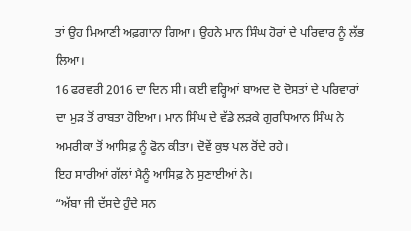ਤਾਂ ਉਹ ਮਿਆਣੀ ਅਫ਼ਗਾਨਾ ਗਿਆ। ਉਹਨੇ ਮਾਨ ਸਿੰਘ ਹੋਰਾਂ ਦੇ ਪਰਿਵਾਰ ਨੂੰ ਲੱਭ ਲਿਆ।
16 ਫਰਵਰੀ 2016 ਦਾ ਦਿਨ ਸੀ। ਕਈ ਵਰ੍ਹਿਆਂ ਬਾਅਦ ਦੋ ਦੋਸਤਾਂ ਦੇ ਪਰਿਵਾਰਾਂ ਦਾ ਮੁੜ ਤੋਂ ਰਾਬਤਾ ਹੋਇਆ। ਮਾਨ ਸਿੰਘ ਦੇ ਵੱਡੇ ਲੜਕੇ ਗੁਰਧਿਆਨ ਸਿੰਘ ਨੇ ਅਮਰੀਕਾ ਤੋਂ ਆਸਿਫ਼ ਨੂੰ ਫੋਨ ਕੀਤਾ। ਦੋਵੇਂ ਕੁਝ ਪਲ ਰੋਂਦੇ ਰਹੇ।
ਇਹ ਸਾਰੀਆਂ ਗੱਲਾਂ ਮੈਨੂੰ ਆਸਿਫ਼ ਨੇ ਸੁਣਾਈਆਂ ਨੇ।
“ਅੱਬਾ ਜੀ ਦੱਸਦੇ ਹੁੰਦੇ ਸਨ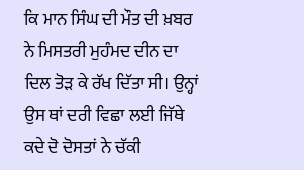ਕਿ ਮਾਨ ਸਿੰਘ ਦੀ ਮੌਤ ਦੀ ਖ਼ਬਰ ਨੇ ਮਿਸਤਰੀ ਮੁਹੰਮਦ ਦੀਨ ਦਾ ਦਿਲ ਤੋੜ ਕੇ ਰੱਖ ਦਿੱਤਾ ਸੀ। ਉਨ੍ਹਾਂ ਉਸ ਥਾਂ ਦਰੀ ਵਿਛਾ ਲਈ ਜਿੱਥੇ ਕਦੇ ਦੋ ਦੋਸਤਾਂ ਨੇ ਚੱਕੀ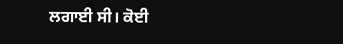ਲਗਾਈ ਸੀ। ਕੋਈ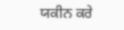ਯਕੀਨ ਕਰੇ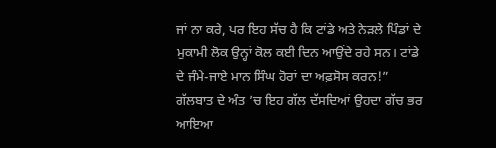ਜਾਂ ਨਾ ਕਰੇ, ਪਰ ਇਹ ਸੱਚ ਹੈ ਕਿ ਟਾਂਡੇ ਅਤੇ ਨੇੜਲੇ ਪਿੰਡਾਂ ਦੇ ਮੁਕਾਮੀ ਲੋਕ ਉਨ੍ਹਾਂ ਕੋਲ ਕਈ ਦਿਨ ਆਉਂਦੇ ਰਹੇ ਸਨ। ਟਾਂਡੇ ਦੇ ਜੰਮੇ-ਜਾਏ ਮਾਨ ਸਿੰਘ ਹੋਰਾਂ ਦਾ ਅਫ਼ਸੋਸ ਕਰਨ!” ਗੱਲਬਾਤ ਦੇ ਅੰਤ ’ਚ ਇਹ ਗੱਲ ਦੱਸਦਿਆਂ ਉਹਦਾ ਗੱਚ ਭਰ ਆਇਆ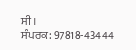ਸੀ।
ਸੰਪਰਕ: 97818-43444